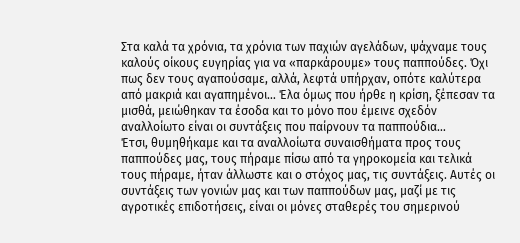Στα καλά τα χρόνια, τα χρόνια των παχιών αγελάδων, ψάχναμε τους καλούς οίκους ευγηρίας για να «παρκάρουμε» τους παππούδες. Όχι πως δεν τους αγαπούσαμε, αλλά, λεφτά υπήρχαν, οπότε καλύτερα από μακριά και αγαπημένοι… Έλα όμως που ήρθε η κρίση, ξέπεσαν τα μισθά, μειώθηκαν τα έσοδα και το μόνο που έμεινε σχεδόν αναλλοίωτο είναι οι συντάξεις που παίρνουν τα παππούδια…
Έτσι, θυμηθήκαμε και τα αναλλοίωτα συναισθήματα προς τους παππούδες μας, τους πήραμε πίσω από τα γηροκομεία και τελικά τους πήραμε, ήταν άλλωστε και ο στόχος μας, τις συντάξεις. Αυτές οι συντάξεις των γονιών μας και των παππούδων μας, μαζί με τις αγροτικές επιδοτήσεις, είναι οι μόνες σταθερές του σημερινού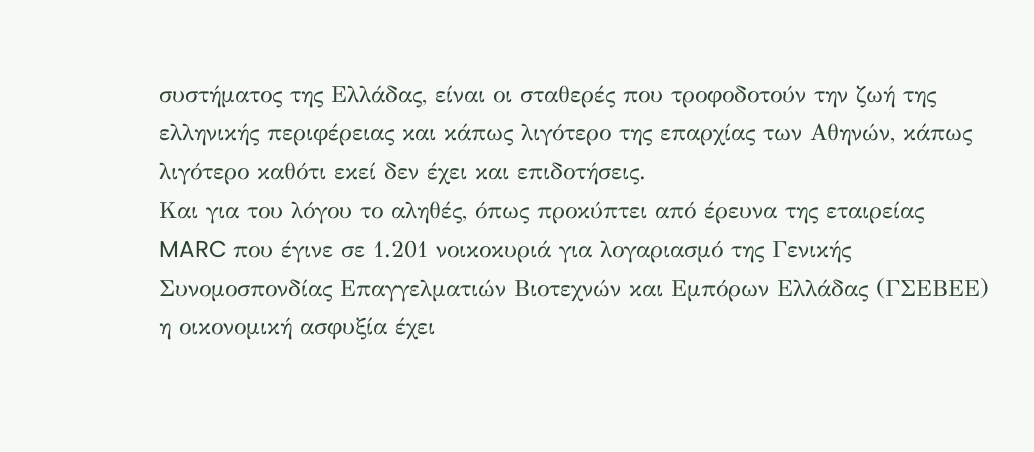συστήματος της Ελλάδας, είναι οι σταθερές που τροφοδοτούν την ζωή της ελληνικής περιφέρειας και κάπως λιγότερο της επαρχίας των Αθηνών, κάπως λιγότερο καθότι εκεί δεν έχει και επιδοτήσεις.
Και για του λόγου το αληθές, όπως προκύπτει από έρευνα της εταιρείας MARC που έγινε σε 1.201 νοικοκυριά για λογαριασμό της Γενικής Συνομοσπονδίας Επαγγελματιών Βιοτεχνών και Εμπόρων Ελλάδας (ΓΣΕΒΕΕ) η οικονομική ασφυξία έχει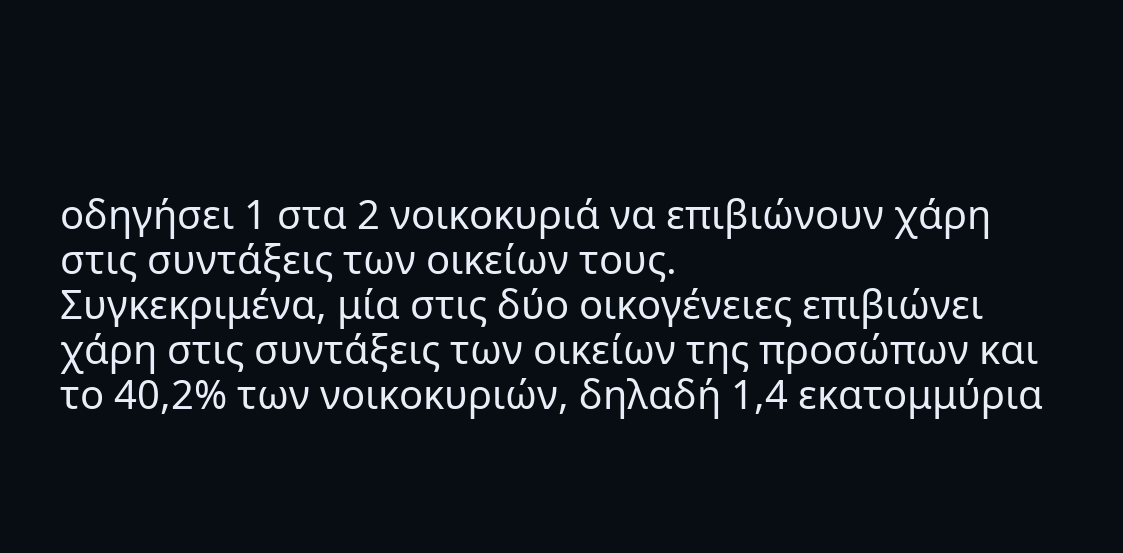οδηγήσει 1 στα 2 νοικοκυριά να επιβιώνουν χάρη στις συντάξεις των οικείων τους.
Συγκεκριμένα, μία στις δύο οικογένειες επιβιώνει χάρη στις συντάξεις των οικείων της προσώπων και το 40,2% των νοικοκυριών, δηλαδή 1,4 εκατομμύρια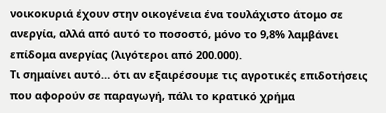νοικοκυριά έχουν στην οικογένεια ένα τουλάχιστο άτομο σε ανεργία, αλλά από αυτό το ποσοστό, μόνο το 9,8% λαμβάνει επίδομα ανεργίας (λιγότεροι από 200.000).
Τι σημαίνει αυτό… ότι αν εξαιρέσουμε τις αγροτικές επιδοτήσεις που αφορούν σε παραγωγή, πάλι το κρατικό χρήμα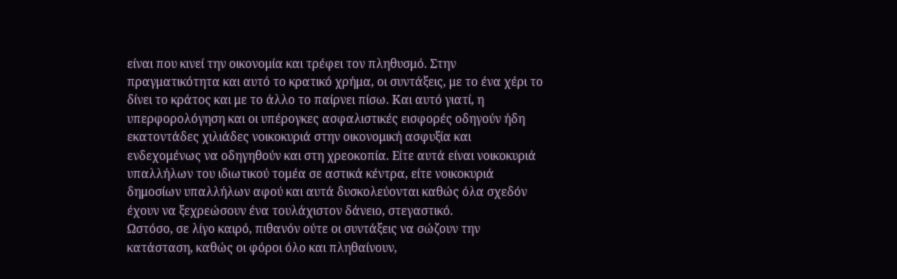είναι που κινεί την οικονομία και τρέφει τον πληθυσμό. Στην πραγματικότητα και αυτό το κρατικό χρήμα, οι συντάξεις, με το ένα χέρι το δίνει το κράτος και με το άλλο το παίρνει πίσω. Και αυτό γιατί, η υπερφορολόγηση και οι υπέρογκες ασφαλιστικές εισφορές οδηγούν ήδη εκατοντάδες χιλιάδες νοικοκυριά στην οικονομική ασφυξία και ενδεχομένως να οδηγηθούν και στη χρεοκοπία. Είτε αυτά είναι νοικοκυριά υπαλλήλων του ιδιωτικού τομέα σε αστικά κέντρα, είτε νοικοκυριά δημοσίων υπαλλήλων αφού και αυτά δυσκολεύονται καθώς όλα σχεδόν έχουν να ξεχρεώσουν ένα τουλάχιστον δάνειο, στεγαστικό.
Ωστόσο, σε λίγο καιρό, πιθανόν ούτε οι συντάξεις να σώζουν την κατάσταση, καθώς οι φόροι όλο και πληθαίνουν,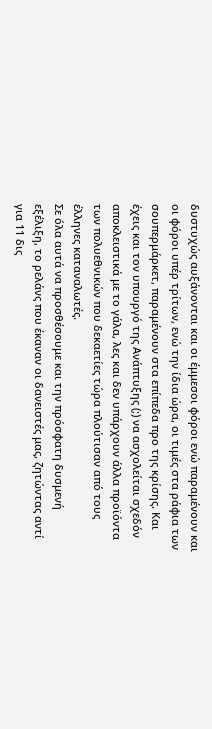δυστυχώς αυξάνονται και οι έμμεσοι φόροι ενώ παραμένουν και οι φόροι υπέρ τρίτων, ενώ την ίδια ώρα, οι τιμές στα ράφια των σουπερμάρκετ, παραμένουν στα επίπεδα προ της κρίσης. Και έχεις και τον υπουργό της Ανάπτυξης (;) να ασχολείται σχεδόν αποκλειστικά με το γάλα, λες και δεν υπάρχουν άλλα προϊόντα των πολυεθνικών που δεκαετίες τώρα πλούτισαν από τους έλληνες καταναλωτές.
Σε όλα αυτά να προσθέσουμε και την πρόσφατη δυσμενή εξέλιξη, το ρελάνς που έκαναν οι δανειστές μας, ζητώντας αντί για 11 δις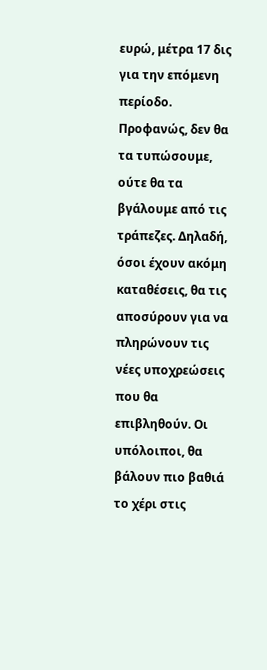ευρώ, μέτρα 17 δις για την επόμενη περίοδο. Προφανώς, δεν θα τα τυπώσουμε, ούτε θα τα βγάλουμε από τις τράπεζες. Δηλαδή, όσοι έχουν ακόμη καταθέσεις, θα τις αποσύρουν για να πληρώνουν τις νέες υποχρεώσεις που θα επιβληθούν. Οι υπόλοιποι, θα βάλουν πιο βαθιά το χέρι στις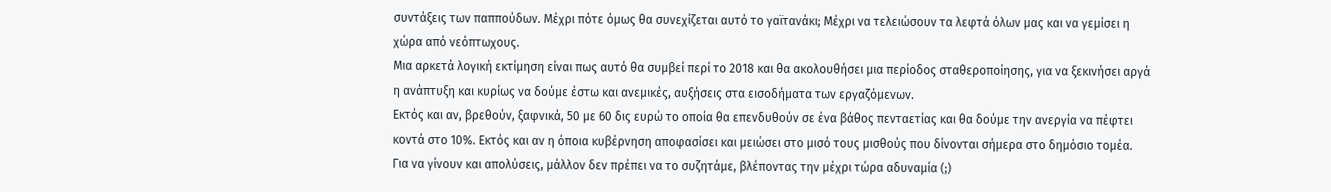συντάξεις των παππούδων. Μέχρι πότε όμως θα συνεχίζεται αυτό το γαϊτανάκι; Μέχρι να τελειώσουν τα λεφτά όλων μας και να γεμίσει η χώρα από νεόπτωχους.
Μια αρκετά λογική εκτίμηση είναι πως αυτό θα συμβεί περί το 2018 και θα ακολουθήσει μια περίοδος σταθεροποίησης, για να ξεκινήσει αργά η ανάπτυξη και κυρίως να δούμε έστω και ανεμικές, αυξήσεις στα εισοδήματα των εργαζόμενων.
Εκτός και αν, βρεθούν, ξαφνικά, 50 με 60 δις ευρώ το οποία θα επενδυθούν σε ένα βάθος πενταετίας και θα δούμε την ανεργία να πέφτει κοντά στο 10%. Εκτός και αν η όποια κυβέρνηση αποφασίσει και μειώσει στο μισό τους μισθούς που δίνονται σήμερα στο δημόσιο τομέα. Για να γίνουν και απολύσεις, μάλλον δεν πρέπει να το συζητάμε, βλέποντας την μέχρι τώρα αδυναμία (;)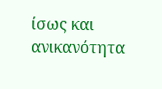ίσως και ανικανότητα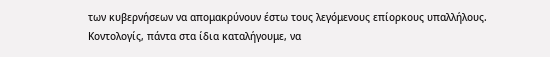των κυβερνήσεων να απομακρύνουν έστω τους λεγόμενους επίορκους υπαλλήλους.
Κοντολογίς, πάντα στα ίδια καταλήγουμε, να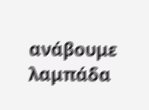ανάβουμε λαμπάδα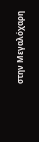στην Μεγαλόχαρη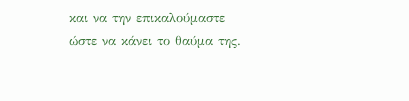και να την επικαλούμαστε ώστε να κάνει το θαύμα της.